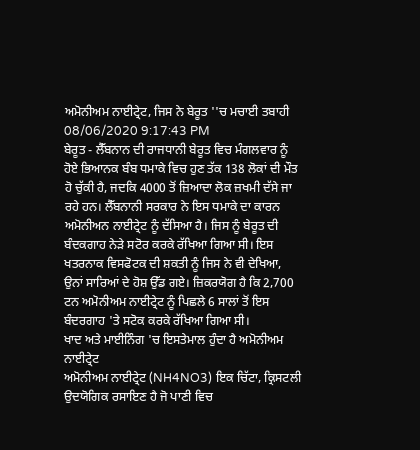ਅਮੋਨੀਅਮ ਨਾਈਟ੍ਰੇਟ, ਜਿਸ ਨੇ ਬੇਰੂਤ ''ਚ ਮਚਾਈ ਤਬਾਹੀ
08/06/2020 9:17:43 PM
ਬੇਰੂਤ - ਲੈੱਬਨਾਨ ਦੀ ਰਾਜਧਾਨੀ ਬੇਰੂਤ ਵਿਚ ਮੰਗਲਵਾਰ ਨੂੰ ਹੋਏ ਭਿਆਨਕ ਬੰਬ ਧਮਾਕੇ ਵਿਚ ਹੁਣ ਤੱਕ 138 ਲੋਕਾਂ ਦੀ ਮੌਤ ਹੋ ਚੁੱਕੀ ਹੈ, ਜਦਕਿ 4000 ਤੋਂ ਜ਼ਿਆਦਾ ਲੋਕ ਜ਼ਖਮੀ ਦੱਸੇ ਜਾ ਰਹੇ ਹਨ। ਲੈੱਬਨਾਨੀ ਸਰਕਾਰ ਨੇ ਇਸ ਧਮਾਕੇ ਦਾ ਕਾਰਨ ਅਮੋਨੀਅਨ ਨਾਈਟ੍ਰੇਟ ਨੂੰ ਦੱਸਿਆ ਹੈ। ਜਿਸ ਨੂੰ ਬੇਰੂਤ ਦੀ ਬੰਦਕਗਾਹ ਨੇੜੇ ਸਟੋਰ ਕਰਕੇ ਰੱਖਿਆ ਗਿਆ ਸੀ। ਇਸ ਖਤਰਨਾਕ ਵਿਸਫੋਟਕ ਦੀ ਸ਼ਕਤੀ ਨੂੰ ਜਿਸ ਨੇ ਵੀ ਦੇਖਿਆ, ਉਨਾਂ ਸਾਰਿਆਂ ਦੇ ਹੋਸ਼ ਉੱਡ ਗਏ। ਜ਼ਿਕਰਯੋਗ ਹੈ ਕਿ 2,700 ਟਨ ਅਮੋਨੀਅਮ ਨਾਈਟ੍ਰੇਟ ਨੂੰ ਪਿਛਲੇ 6 ਸਾਲਾਂ ਤੋਂ ਇਸ ਬੰਦਰਗਾਹ 'ਤੇ ਸਟੋਕ ਕਰਕੇ ਰੱਖਿਆ ਗਿਆ ਸੀ।
ਖਾਦ ਅਤੇ ਮਾਈਨਿੰਗ 'ਚ ਇਸਤੇਮਾਲ ਹੁੰਦਾ ਹੈ ਅਮੋਨੀਅਮ ਨਾਈਟ੍ਰੇਟ
ਅਮੋਨੀਅਮ ਨਾਈਟ੍ਰੇਟ (NH4NO3) ਇਕ ਚਿੱਟਾ, ਕ੍ਰਿਸਟਲੀ ਉਦਯੋਗਿਕ ਰਸਾਇਣ ਹੈ ਜੋ ਪਾਣੀ ਵਿਚ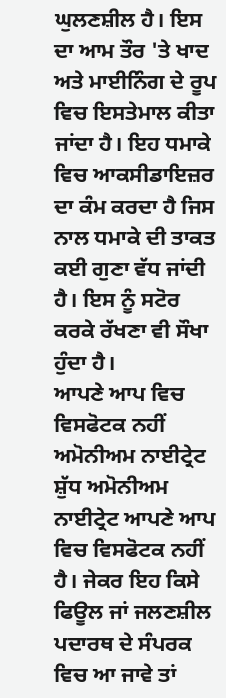ਘੁਲਣਸ਼ੀਲ ਹੈ। ਇਸ ਦਾ ਆਮ ਤੌਰ 'ਤੇ ਖਾਦ ਅਤੇ ਮਾਈਨਿੰਗ ਦੇ ਰੂਪ ਵਿਚ ਇਸਤੇਮਾਲ ਕੀਤਾ ਜਾਂਦਾ ਹੈ। ਇਹ ਧਮਾਕੇ ਵਿਚ ਆਕਸੀਡਾਇਜ਼ਰ ਦਾ ਕੰਮ ਕਰਦਾ ਹੈ ਜਿਸ ਨਾਲ ਧਮਾਕੇ ਦੀ ਤਾਕਤ ਕਈ ਗੁਣਾ ਵੱਧ ਜਾਂਦੀ ਹੈ। ਇਸ ਨੂੰ ਸਟੋਰ ਕਰਕੇ ਰੱਖਣਾ ਵੀ ਸੌਖਾ ਹੁੰਦਾ ਹੈ।
ਆਪਣੇ ਆਪ ਵਿਚ ਵਿਸਫੋਟਕ ਨਹੀਂ ਅਮੋਨੀਅਮ ਨਾਈਟ੍ਰੇਟ
ਸ਼ੁੱਧ ਅਮੋਨੀਅਮ ਨਾਈਟ੍ਰੇਟ ਆਪਣੇ ਆਪ ਵਿਚ ਵਿਸਫੋਟਕ ਨਹੀਂ ਹੈ। ਜੇਕਰ ਇਹ ਕਿਸੇ ਫਿਊਲ ਜਾਂ ਜਲਣਸ਼ੀਲ ਪਦਾਰਥ ਦੇ ਸੰਪਰਕ ਵਿਚ ਆ ਜਾਵੇ ਤਾਂ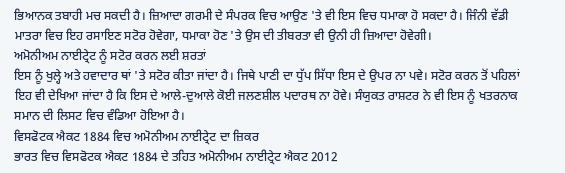ਭਿਆਨਕ ਤਬਾਹੀ ਮਚ ਸਕਦੀ ਹੈ। ਜ਼ਿਆਦਾ ਗਰਮੀ ਦੇ ਸੰਪਰਕ ਵਿਚ ਆਉਣ 'ਤੇ ਵੀ ਇਸ ਵਿਚ ਧਮਾਕਾ ਹੋ ਸਕਦਾ ਹੈ। ਜਿੰਨੀ ਵੱਡੀ ਮਾਤਰਾ ਵਿਚ ਇਹ ਰਸਾਇਣ ਸਟੋਰ ਹੋਵੇਗਾ, ਧਮਾਕਾ ਹੋਣ 'ਤੇ ਉਸ ਦੀ ਤੀਬਰਤਾ ਵੀ ਉਨੀ ਹੀ ਜ਼ਿਆਦਾ ਹੋਵੇਗੀ।
ਅਮੋਨੀਅਮ ਨਾਈਟ੍ਰੇਟ ਨੂੰ ਸਟੋਰ ਕਰਨ ਲਈ ਸ਼ਰਤਾਂ
ਇਸ ਨੂੰ ਖੁਲ੍ਹੇ ਅਤੇ ਹਵਾਦਾਰ ਥਾਂ 'ਤੇ ਸਟੋਰ ਕੀਤਾ ਜਾਂਦਾ ਹੈ। ਜਿਥੇ ਪਾਣੀ ਦਾ ਧੁੱਪ ਸਿੱਧਾ ਇਸ ਦੇ ਉਪਰ ਨਾ ਪਵੇ। ਸਟੋਰ ਕਰਨ ਤੋਂ ਪਹਿਲਾਂ ਇਹ ਵੀ ਦੇਖਿਆ ਜਾਂਦਾ ਹੈ ਕਿ ਇਸ ਦੇ ਆਲੇ-ਦੁਆਲੇ ਕੋਈ ਜਲਣਸ਼ੀਲ ਪਦਾਰਥ ਨਾ ਹੋਵੇ। ਸੰਯੁਕਤ ਰਾਸ਼ਟਰ ਨੇ ਵੀ ਇਸ ਨੂੰ ਖਤਰਨਾਕ ਸਮਾਨ ਦੀ ਲਿਸਟ ਵਿਚ ਵੰਡਿਆ ਹੋਇਆ ਹੈ।
ਵਿਸਫੋਟਕ ਐਕਟ 1884 ਵਿਚ ਅਮੋਨੀਅਮ ਨਾਈਟ੍ਰੇਟ ਦਾ ਜ਼ਿਕਰ
ਭਾਰਤ ਵਿਚ ਵਿਸਫੋਟਕ ਐਕਟ 1884 ਦੇ ਤਹਿਤ ਅਮੋਨੀਅਮ ਨਾਈਟ੍ਰੇਟ ਐਕਟ 2012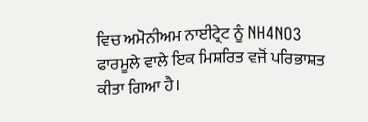ਵਿਚ ਅਮੋਨੀਅਮ ਨਾਈਟ੍ਰੇਟ ਨੂੰ NH4NO3 ਫਾਰਮੂਲੇ ਵਾਲੇ ਇਕ ਮਿਸ਼ਰਿਤ ਵਜੋਂ ਪਰਿਭਾਸ਼ਤ ਕੀਤਾ ਗਿਆ ਹੈ।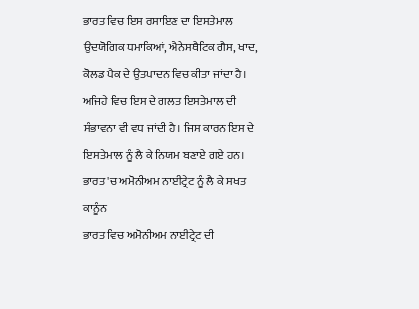ਭਾਰਤ ਵਿਚ ਇਸ ਰਸਾਇਣ ਦਾ ਇਸਤੇਮਾਲ ਉਦਯੋਗਿਕ ਧਮਾਕਿਆਂ, ਐਨੇਸਥੈਟਿਕ ਗੈਸ, ਖਾਦ, ਕੋਲਡ ਪੈਕ ਦੇ ਉਤਪਾਦਨ ਵਿਚ ਕੀਤਾ ਜਾਂਦਾ ਹੈ। ਅਜਿਹੇ ਵਿਚ ਇਸ ਦੇ ਗਲਤ ਇਸਤੇਮਾਲ ਦੀ ਸੰਭਾਵਨਾ ਵੀ ਵਧ ਜਾਂਦੀ ਹੈ। ਜਿਸ ਕਾਰਨ ਇਸ ਦੇ ਇਸਤੇਮਾਲ ਨੂੰ ਲੈ ਕੇ ਨਿਯਮ ਬਣਾਏ ਗਏ ਹਨ।
ਭਾਰਤ 'ਚ ਅਮੋਨੀਅਮ ਨਾਈਟ੍ਰੇਟ ਨੂੰ ਲੈ ਕੇ ਸਖਤ ਕਾਨੂੰਨ
ਭਾਰਤ ਵਿਚ ਅਮੋਨੀਅਮ ਨਾਈਟ੍ਰੇਟ ਦੀ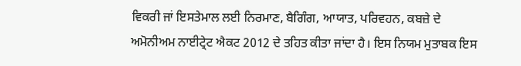ਵਿਕਰੀ ਜਾਂ ਇਸਤੇਮਾਲ ਲਈ ਨਿਰਮਾਣ, ਬੈਗਿੰਗ, ਆਯਾਤ, ਪਰਿਵਹਨ, ਕਬਜ਼ੇ ਦੇ ਅਮੋਨੀਅਮ ਨਾਈਟ੍ਰੇਟ ਐਕਟ 2012 ਦੇ ਤਹਿਤ ਕੀਤਾ ਜਾਂਦਾ ਹੈ। ਇਸ ਨਿਯਮ ਮੁਤਾਬਕ ਇਸ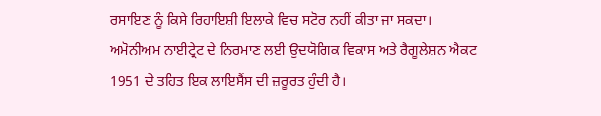ਰਸਾਇਣ ਨੂੰ ਕਿਸੇ ਰਿਹਾਇਸ਼ੀ ਇਲਾਕੇ ਵਿਚ ਸਟੋਰ ਨਹੀਂ ਕੀਤਾ ਜਾ ਸਕਦਾ। ਅਮੋਨੀਅਮ ਨਾਈਟ੍ਰੇਟ ਦੇ ਨਿਰਮਾਣ ਲਈ ਉਦਯੋਗਿਕ ਵਿਕਾਸ ਅਤੇ ਰੈਗੂਲੇਸ਼ਨ ਐਕਟ 1951 ਦੇ ਤਹਿਤ ਇਕ ਲਾਇਸੈਂਸ ਦੀ ਜ਼ਰੂਰਤ ਹੁੰਦੀ ਹੈ।